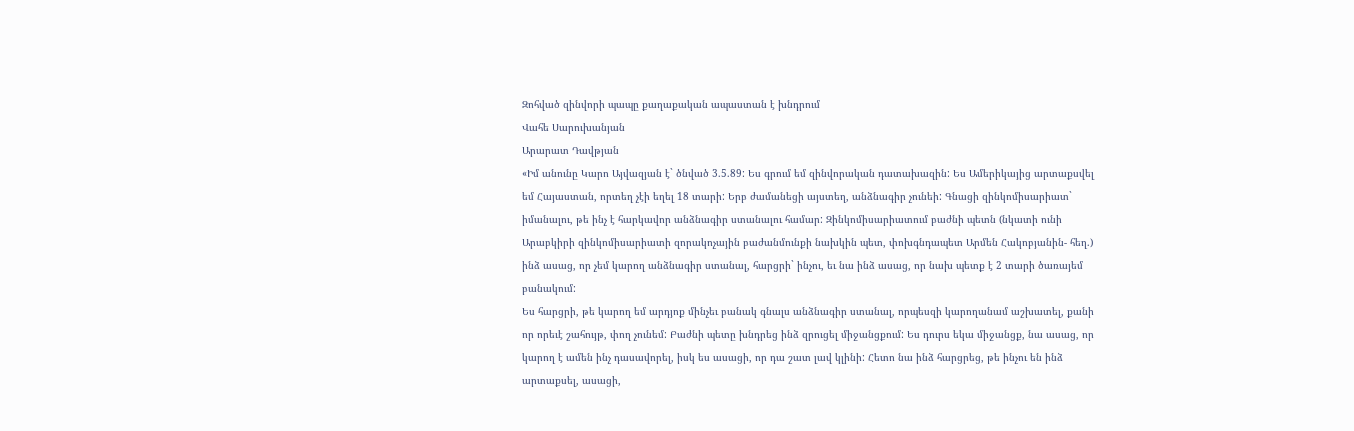Զոհված զինվորի պապը քաղաքական ապաստան է խնդրում
Վահե Սարուխանյան
Արարատ Դավթյան
«Իմ անունը Կարո Այվազյան է` ծնված 3.5.89: Ես գրում եմ զինվորական դատախազին: Ես Ամերիկայից արտաքսվել եմ Հայաստան, որտեղ չէի եղել 18 տարի: Երբ ժամանեցի այստեղ, անձնագիր չունեի: Գնացի զինկոմիսարիատ` իմանալու, թե ինչ է հարկավոր անձնագիր ստանալու համար: Զինկոմիսարիատում բաժնի պետն (նկատի ունի Արաբկիրի զինկոմիսարիատի զորակոչային բաժանմունքի նախկին պետ, փոխգնդապետ Արմեն Հակոբյանին- հեղ.) ինձ ասաց, որ չեմ կարող անձնագիր ստանալ, հարցրի` ինչու, եւ նա ինձ ասաց, որ նախ պետք է 2 տարի ծառայեմ բանակում:
Ես հարցրի, թե կարող եմ արդյոք մինչեւ բանակ գնալս անձնագիր ստանալ, որպեսզի կարողանամ աշխատել, քանի որ որեւէ շահույթ, փող չունեմ: Բաժնի պետը խնդրեց ինձ զրուցել միջանցքում: Ես դուրս եկա միջանցք, նա ասաց, որ կարող է ամեն ինչ դասավորել, իսկ ես ասացի, որ դա շատ լավ կլինի: Հետո նա ինձ հարցրեց, թե ինչու են ինձ արտաքսել, ասացի,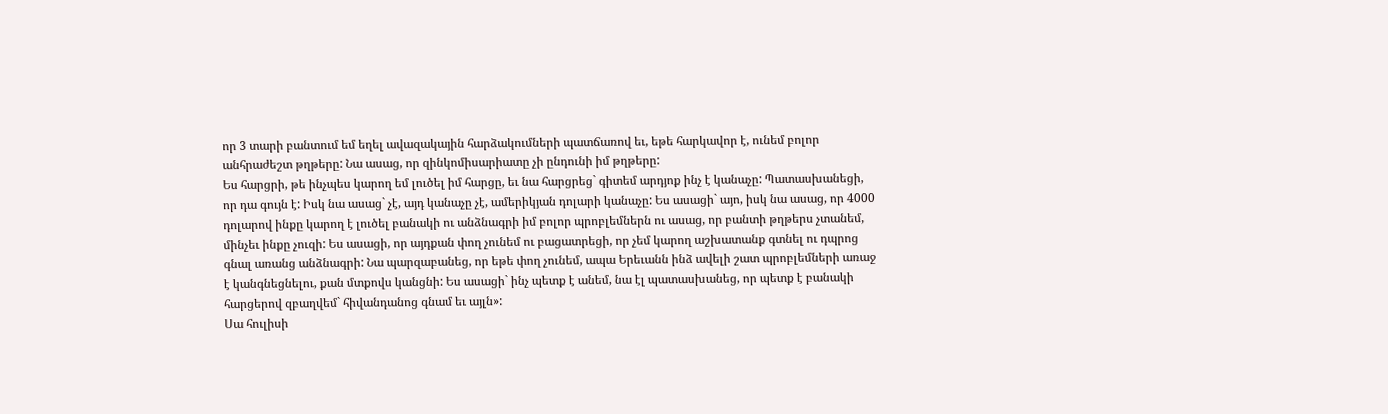որ 3 տարի բանտում եմ եղել ավազակային հարձակումների պատճառով եւ, եթե հարկավոր է, ունեմ բոլոր անհրաժեշտ թղթերը: Նա ասաց, որ զինկոմիսարիատը չի ընդունի իմ թղթերը:
Ես հարցրի, թե ինչպես կարող եմ լուծել իմ հարցը, եւ նա հարցրեց` գիտեմ արդյոք ինչ է կանաչը: Պատասխանեցի, որ դա գույն է: Իսկ նա ասաց` չէ, այդ կանաչը չէ, ամերիկյան դոլարի կանաչը: Ես ասացի` այո, իսկ նա ասաց, որ 4000 դոլարով ինքը կարող է լուծել բանակի ու անձնագրի իմ բոլոր պրոբլեմներն ու ասաց, որ բանտի թղթերս չտանեմ, մինչեւ ինքը չուզի: Ես ասացի, որ այդքան փող չունեմ ու բացատրեցի, որ չեմ կարող աշխատանք գտնել ու դպրոց գնալ առանց անձնագրի: Նա պարզաբանեց, որ եթե փող չունեմ, ապա Երեւանն ինձ ավելի շատ պրոբլեմների առաջ է կանգնեցնելու, քան մտքովս կանցնի: Ես ասացի` ինչ պետք է անեմ, նա էլ պատասխանեց, որ պետք է բանակի հարցերով զբաղվեմ` հիվանդանոց գնամ եւ այլն»:
Սա հուլիսի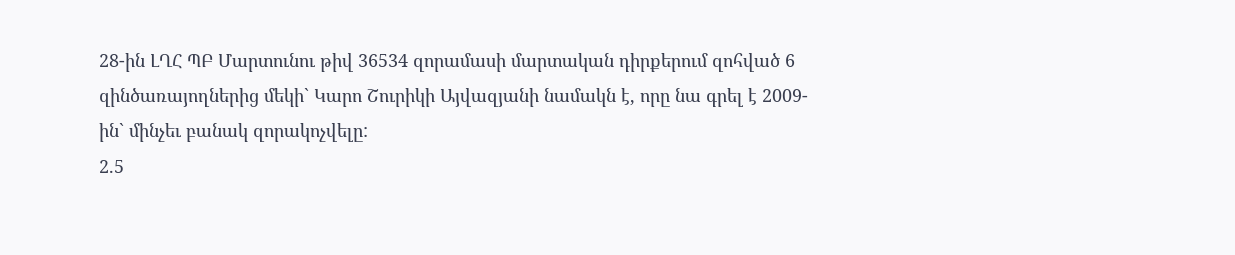28-ին ԼՂՀ ՊԲ Մարտունու թիվ 36534 զորամասի մարտական դիրքերում զոհված 6 զինծառայողներից մեկի` Կարո Շուրիկի Այվազյանի նամակն է, որը նա գրել է 2009-ին` մինչեւ բանակ զորակոչվելը:
2.5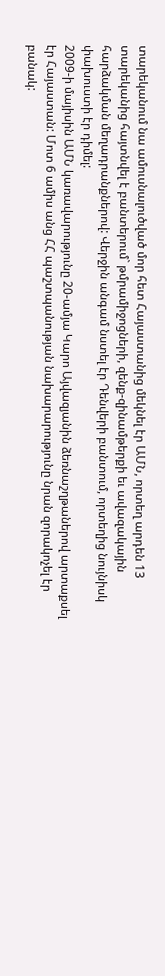տարեկանում նա ամուսնալուծված մոր հետ Հայաստանից մեկնել էր ԱՄՆ, որտեղ արդեն 13 տարեկանից հայտնվել է բանտերում` թմրամիջոցների, զենք-զինամթերքի եւ ավազակային հարձակման մեղադրանքներով: Վերջին անգամ նստել էր Դենվերի բանտում, որտեղից նույնիսկ փախուստի էր դիմել:
2009-ի մայիսին ԱՄՆ կառավարությունը 20-ամյա Կարո Այվազյանին ձեռնաշղթաներով արտաքսել էր Հայաստան: Մոտ 6 ամիս անց ՀՀ պաշտպանության նախարարությունը նրան զորակոչել էր բանակ: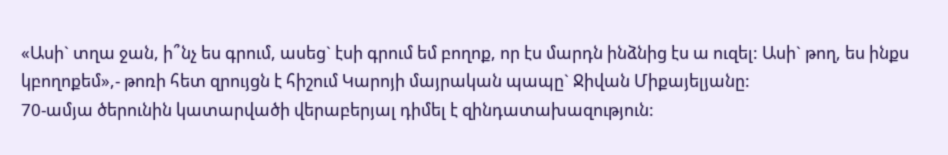«Ասի` տղա ջան, ի՞նչ ես գրում, ասեց` էսի գրում եմ բողոք, որ էս մարդն ինձնից էս ա ուզել: Ասի` թող, ես ինքս կբողոքեմ»,- թոռի հետ զրույցն է հիշում Կարոյի մայրական պապը` Ջիվան Միքայելյանը:
70-ամյա ծերունին կատարվածի վերաբերյալ դիմել է զինդատախազություն: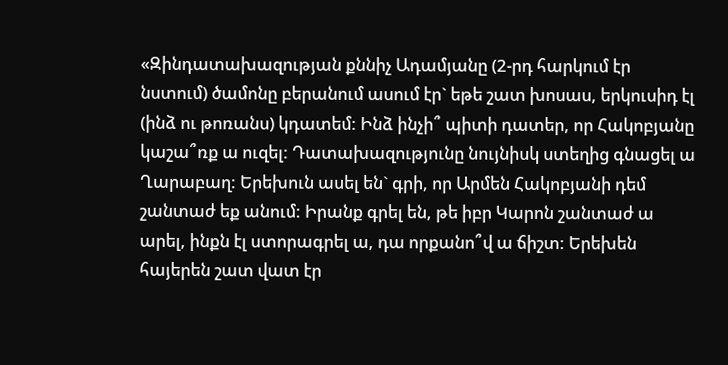«Զինդատախազության քննիչ Ադամյանը (2-րդ հարկում էր նստում) ծամոնը բերանում ասում էր` եթե շատ խոսաս, երկուսիդ էլ (ինձ ու թոռանս) կդատեմ: Ինձ ինչի՞ պիտի դատեր, որ Հակոբյանը կաշա՞ռք ա ուզել: Դատախազությունը նույնիսկ ստեղից գնացել ա Ղարաբաղ: Երեխուն ասել են` գրի, որ Արմեն Հակոբյանի դեմ շանտաժ եք անում: Իրանք գրել են, թե իբր Կարոն շանտաժ ա արել, ինքն էլ ստորագրել ա, դա որքանո՞վ ա ճիշտ: Երեխեն հայերեն շատ վատ էր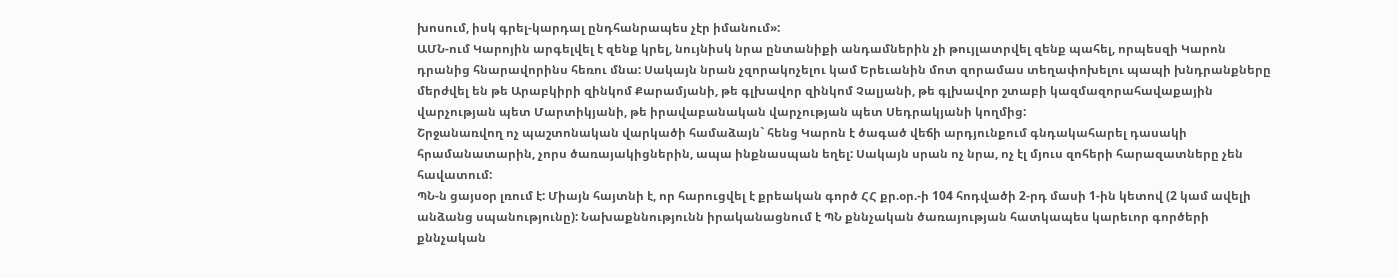խոսում, իսկ գրել-կարդալ ընդհանրապես չէր իմանում»:
ԱՄՆ-ում Կարոյին արգելվել է զենք կրել, նույնիսկ նրա ընտանիքի անդամներին չի թույլատրվել զենք պահել, որպեսզի Կարոն դրանից հնարավորինս հեռու մնա: Սակայն նրան չզորակոչելու կամ Երեւանին մոտ զորամաս տեղափոխելու պապի խնդրանքները մերժվել են թե Արաբկիրի զինկոմ Քարամյանի, թե գլխավոր զինկոմ Չալյանի, թե գլխավոր շտաբի կազմազորահավաքային վարչության պետ Մարտիկյանի, թե իրավաբանական վարչության պետ Սեդրակյանի կողմից:
Շրջանառվող ոչ պաշտոնական վարկածի համաձայն` հենց Կարոն է ծագած վեճի արդյունքում գնդակահարել դասակի հրամանատարին, չորս ծառայակիցներին, ապա ինքնասպան եղել: Սակայն սրան ոչ նրա, ոչ էլ մյուս զոհերի հարազատները չեն հավատում:
ՊՆ-ն ցայսօր լռում է: Միայն հայտնի է, որ հարուցվել է քրեական գործ ՀՀ քր.օր.-ի 104 հոդվածի 2-րդ մասի 1-ին կետով (2 կամ ավելի անձանց սպանությունը): Նախաքննությունն իրականացնում է ՊՆ քննչական ծառայության հատկապես կարեւոր գործերի քննչական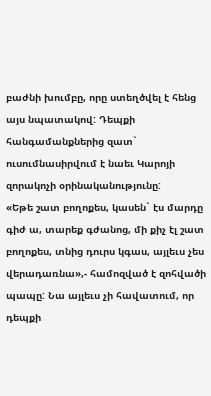բաժնի խումբը, որը ստեղծվել է հենց այս նպատակով: Դեպքի հանգամանքներից զատ` ուսումնասիրվում է նաեւ Կարոյի զորակոչի օրինականությունը:
«Եթե շատ բողոքես, կասեն` էս մարդը գիժ ա, տարեք գժանոց, մի քիչ էլ շատ բողոքես, տնից դուրս կգաս, այլեւս չես վերադառնա»,- համոզված է զոհվածի պապը: Նա այլեւս չի հավատում, որ դեպքի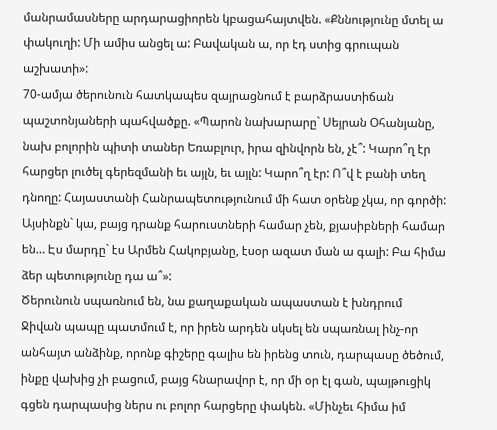մանրամասները արդարացիորեն կբացահայտվեն. «Քննությունը մտել ա փակուղի: Մի ամիս անցել ա: Բավական ա, որ էդ ստից գրուպան աշխատի»:
70-ամյա ծերունուն հատկապես զայրացնում է բարձրաստիճան պաշտոնյաների պահվածքը. «Պարոն նախարարը` Սեյրան Օհանյանը, նախ բոլորին պիտի տաներ Եռաբլուր, իրա զինվորն են, չէ՞: Կարո՞ղ էր հարցեր լուծել գերեզմանի եւ այլն, եւ այլն: Կարո՞ղ էր: Ո՞վ է բանի տեղ դնողը: Հայաստանի Հանրապետությունում մի հատ օրենք չկա, որ գործի: Այսինքն` կա, բայց դրանք հարուստների համար չեն, քյասիբների համար են… Էս մարդը` էս Արմեն Հակոբյանը, էսօր ազատ ման ա գալի: Բա հիմա ձեր պետությունը դա ա՞»:
Ծերունուն սպառնում են, նա քաղաքական ապաստան է խնդրում
Ջիվան պապը պատմում է, որ իրեն արդեն սկսել են սպառնալ ինչ-որ անհայտ անձինք, որոնք գիշերը գալիս են իրենց տուն, դարպասը ծեծում, ինքը վախից չի բացում, բայց հնարավոր է, որ մի օր էլ գան, պայթուցիկ գցեն դարպասից ներս ու բոլոր հարցերը փակեն. «Մինչեւ հիմա իմ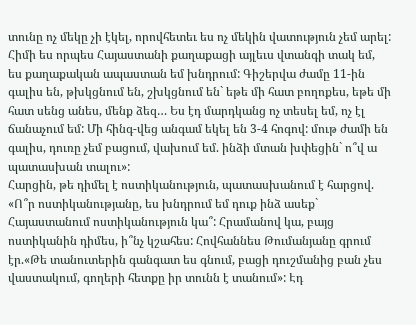տունը ոչ մեկը չի էկել, որովհետեւ ես ոչ մեկին վատություն չեմ արել: Հիմի ես որպես Հայաստանի քաղաքացի այլեւս վտանգի տակ եմ, ես քաղաքական ապաստան եմ խնդրում: Գիշերվա ժամը 11-ին գալիս են, թխկցնում են, շխկցնում են` եթե մի հատ բողոքես, եթե մի հատ սենց անես, մենք ձեզ… Ես էդ մարդկանց ոչ տեսել եմ, ոչ էլ ճանաչում եմ: Մի հինգ-վեց անգամ եկել են 3-4 հոգով: մութ ժամի են գալիս, դուռը չեմ բացում, վախում եմ. ինձի մտան խփեցին` ո՞վ ա պատասխան տալու»:
Հարցին, թե դիմել է ոստիկանություն, պատասխանում է հարցով. «Ո՞ր ոստիկանությանը, ես խնդրում եմ դուք ինձ ասեք` Հայաստանում ոստիկանություն կա՞: Հրամանով կա, բայց ոստիկանին դիմես, ի՞նչ կշահես: Հովհաննես Թումանյանը գրում էր.«Թե տանուտերին գանգատ ես գնում, բացի դուշմանից բան չես վաստակում, գողերի հետքը իր տունն է տանում»: Էդ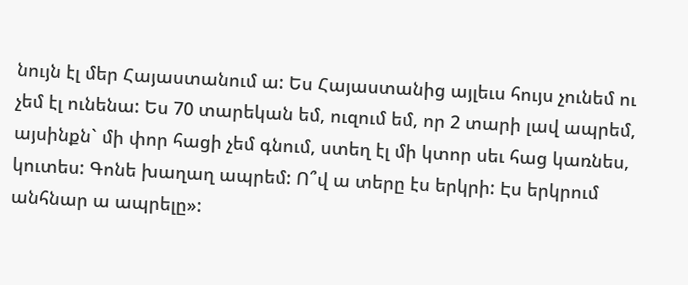նույն էլ մեր Հայաստանում ա: Ես Հայաստանից այլեւս հույս չունեմ ու չեմ էլ ունենա: Ես 70 տարեկան եմ, ուզում եմ, որ 2 տարի լավ ապրեմ, այսինքն` մի փոր հացի չեմ գնում, ստեղ էլ մի կտոր սեւ հաց կառնես, կուտես: Գոնե խաղաղ ապրեմ: Ո՞վ ա տերը էս երկրի: Էս երկրում անհնար ա ապրելը»: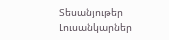Տեսանյութեր
Լուսանկարներ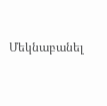Մեկնաբանել